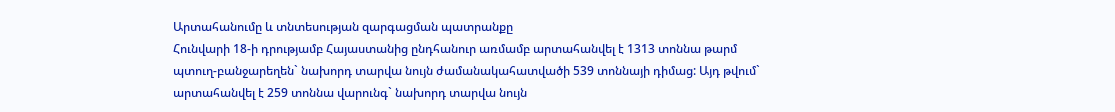Արտահանումը և տնտեսության զարգացման պատրանքը
Հունվարի 18-ի դրությամբ Հայաստանից ընդհանուր առմամբ արտահանվել է 1313 տոննա թարմ պտուղ-բանջարեղեն` նախորդ տարվա նույն ժամանակահատվածի 539 տոննայի դիմաց: Այդ թվում` արտահանվել է 259 տոննա վարունգ` նախորդ տարվա նույն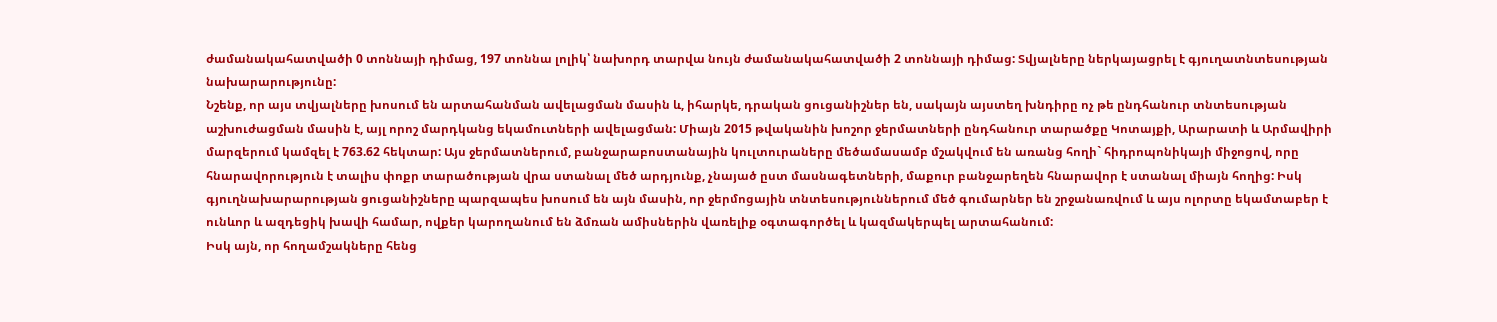ժամանակահատվածի 0 տոննայի դիմաց, 197 տոննա լոլիկ՝ նախորդ տարվա նույն ժամանակահատվածի 2 տոննայի դիմաց: Տվյալները ներկայացրել է գյուղատնտեսության նախարարությունը:
Նշենք, որ այս տվյալները խոսում են արտահանման ավելացման մասին և, իհարկե, դրական ցուցանիշներ են, սակայն այստեղ խնդիրը ոչ թե ընդհանուր տնտեսության աշխուժացման մասին է, այլ որոշ մարդկանց եկամուտների ավելացման: Միայն 2015 թվականին խոշոր ջերմատների ընդհանուր տարածքը Կոտայքի, Արարատի և Արմավիրի մարզերում կամզել է 763.62 հեկտար: Այս ջերմատներում, բանջարաբոստանային կուլտուրաները մեծամասամբ մշակվում են առանց հողի` հիդրոպոնիկայի միջոցով, որը հնարավորություն է տալիս փոքր տարածության վրա ստանալ մեծ արդյունք, չնայած ըստ մասնագետների, մաքուր բանջարեղեն հնարավոր է ստանալ միայն հողից: Իսկ գյուղնախարարության ցուցանիշները պարզապես խոսում են այն մասին, որ ջերմոցային տնտեսություններում մեծ գումարներ են շրջանառվում և այս ոլորտը եկամտաբեր է ունևոր և ազդեցիկ խավի համար, ովքեր կարողանում են ձմռան ամիսներին վառելիք օգտագործել և կազմակերպել արտահանում:
Իսկ այն, որ հողամշակները հենց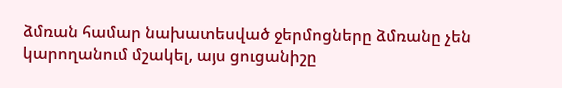ձմռան համար նախատեսված ջերմոցները ձմռանը չեն կարողանում մշակել, այս ցուցանիշը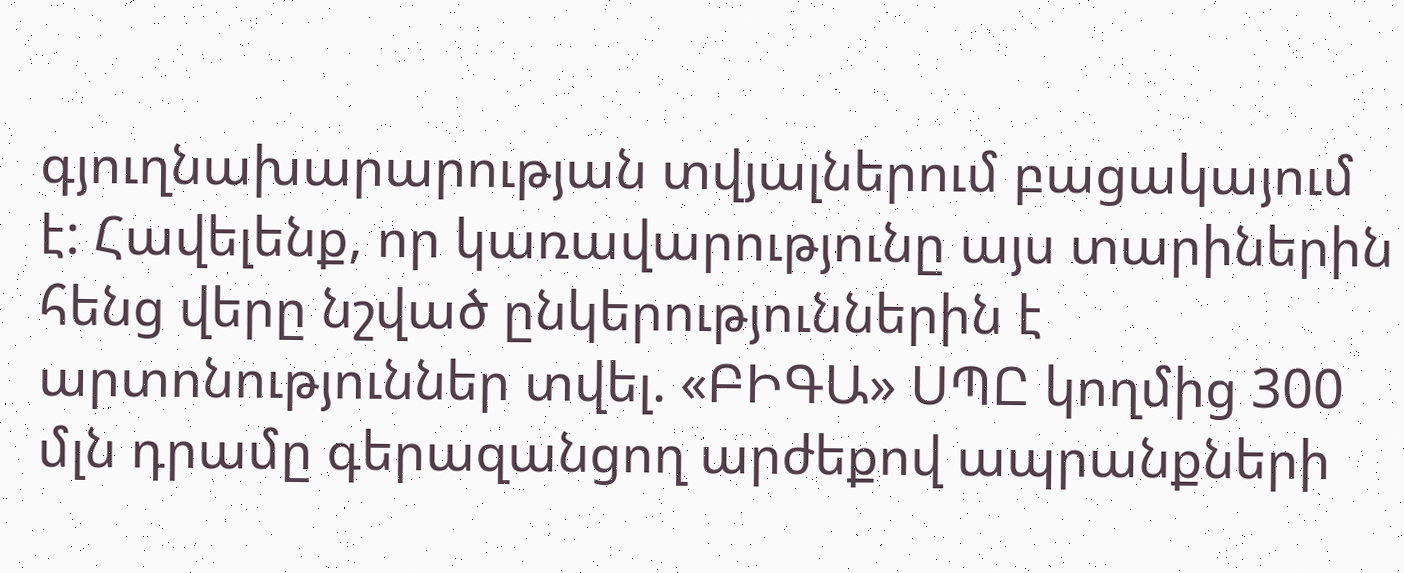գյուղնախարարության տվյալներում բացակայում է: Հավելենք, որ կառավարությունը այս տարիներին հենց վերը նշված ընկերություններին է արտոնություններ տվել. «ԲԻԳԱ» ՍՊԸ կողմից 300 մլն դրամը գերազանցող արժեքով ապրանքների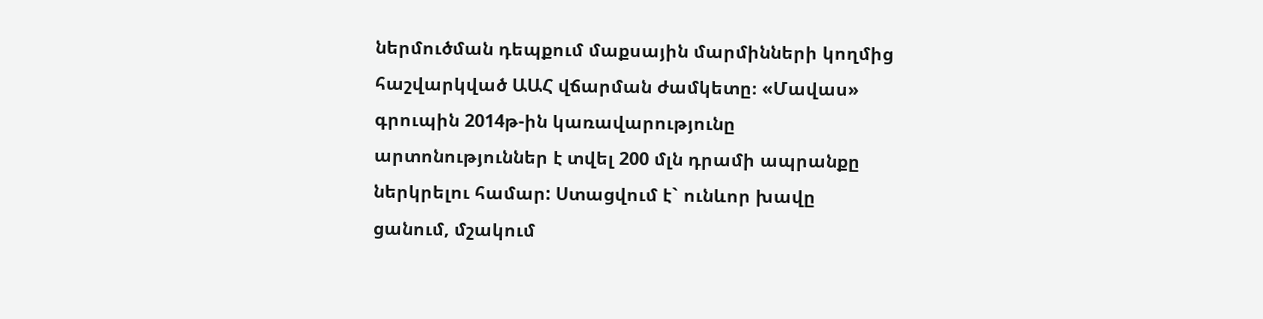ներմուծման դեպքում մաքսային մարմինների կողմից հաշվարկված ԱԱՀ վճարման ժամկետը։ «Մավաս» գրուպին 2014թ-ին կառավարությունը արտոնություններ է տվել 200 մլն դրամի ապրանքը ներկրելու համար: Ստացվում է` ունևոր խավը ցանում, մշակում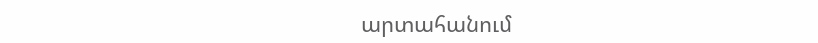արտահանում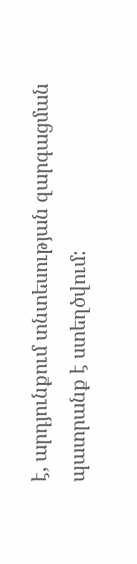է, արդյունքում տնտեսության զարգացման պատրանք է ստեղծվում: